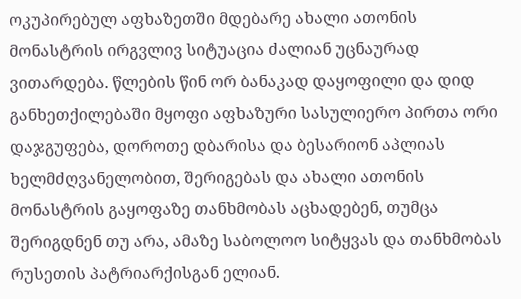ოკუპირებულ აფხაზეთში მდებარე ახალი ათონის მონასტრის ირგვლივ სიტუაცია ძალიან უცნაურად ვითარდება. წლების წინ ორ ბანაკად დაყოფილი და დიდ განხეთქილებაში მყოფი აფხაზური სასულიერო პირთა ორი დაჯგუფება, დოროთე დბარისა და ბესარიონ აპლიას ხელმძღვანელობით, შერიგებას და ახალი ათონის მონასტრის გაყოფაზე თანხმობას აცხადებენ, თუმცა შერიგდნენ თუ არა, ამაზე საბოლოო სიტყვას და თანხმობას რუსეთის პატრიარქისგან ელიან.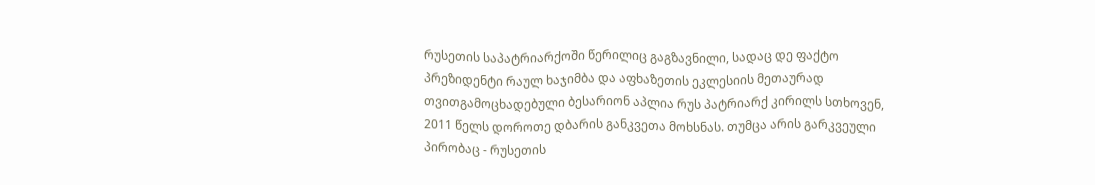რუსეთის საპატრიარქოში წერილიც გაგზავნილი, სადაც დე ფაქტო პრეზიდენტი რაულ ხაჯიმბა და აფხაზეთის ეკლესიის მეთაურად თვითგამოცხადებული ბესარიონ აპლია რუს პატრიარქ კირილს სთხოვენ, 2011 წელს დოროთე დბარის განკვეთა მოხსნას. თუმცა არის გარკვეული პირობაც - რუსეთის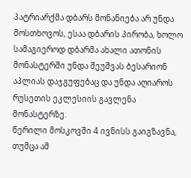პატრიარქმა დბარს მონანიება არ უნდა მოსთხოვოს, ესაა დბარის პირობა, ხოლო სამაგიეროდ დბარმა ახალი ათონის მონასტერში უნდა შეუშვას ბესარიონ აპლიას დაჯგუფებაც და უნდა აღიაროს რუსეთის ეკლესიის გავლენა მონასტერზე.
წერილი მოსკოვში 4 ივნისს გაიგზავნა, თუმცა ამ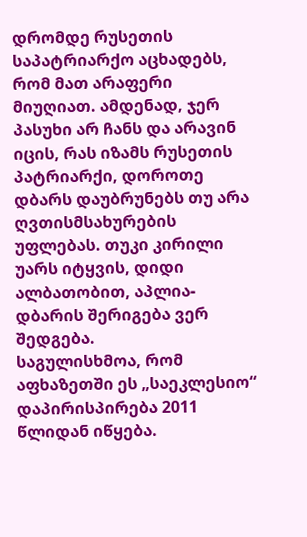დრომდე რუსეთის საპატრიარქო აცხადებს, რომ მათ არაფერი მიუღიათ. ამდენად, ჯერ პასუხი არ ჩანს და არავინ იცის, რას იზამს რუსეთის პატრიარქი, დოროთე დბარს დაუბრუნებს თუ არა ღვთისმსახურების უფლებას. თუკი კირილი უარს იტყვის, დიდი ალბათობით, აპლია-დბარის შერიგება ვერ შედგება.
საგულისხმოა, რომ აფხაზეთში ეს „საეკლესიო“ დაპირისპირება 2011 წლიდან იწყება.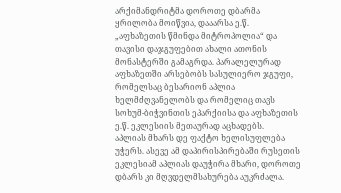არქიმანდრიტმა დოროთე დბარმა ყრილობა მოიწვია, დააარსა ე.წ. „აფხაზეთის წმინდა მიტროპოლია“ და თავისი დაჯგუფებით ახალი ათონის მონასტერში გამაგრდა. პარალელურად აფხაზეთში არსებობს სასულიერო ჯგუფი, რომელსაც ბესარიონ აპლია ხელმძღვანელობს და რომელიც თავს სოხუმ-ბიჭვინთის ეპარქიისა და აფხაზეთის ე.წ. ეკლესიის მეთაურად აცხადებს.
აპლიას მხარს დე ფაქტო ხელისუფლება უჭერს. ასევე ამ დაპირისპირებაში რუსეთის ეკლესიამ აპლიას დაუჭირა მხარი, დოროთე დბარს კი მღვდელმსახურება აუკრძალა.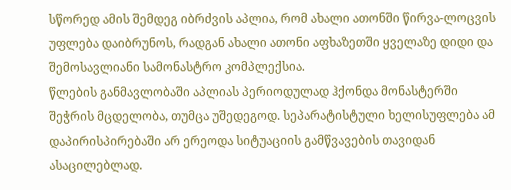სწორედ ამის შემდეგ იბრძვის აპლია, რომ ახალი ათონში წირვა-ლოცვის უფლება დაიბრუნოს, რადგან ახალი ათონი აფხაზეთში ყველაზე დიდი და შემოსავლიანი სამონასტრო კომპლექსია.
წლების განმავლობაში აპლიას პერიოდულად ჰქონდა მონასტერში შეჭრის მცდელობა, თუმცა უშედეგოდ. სეპარატისტული ხელისუფლება ამ დაპირისპირებაში არ ერეოდა სიტუაციის გამწვავების თავიდან ასაცილებლად.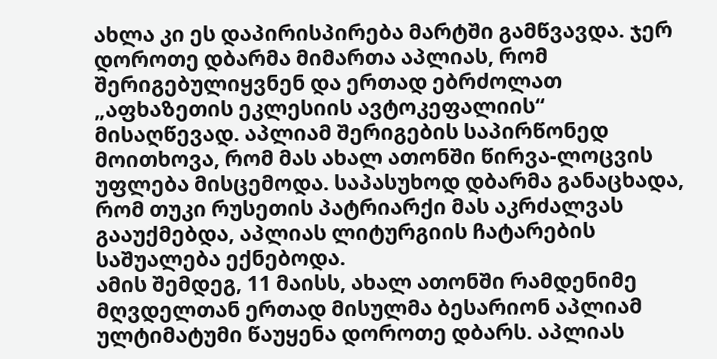ახლა კი ეს დაპირისპირება მარტში გამწვავდა. ჯერ დოროთე დბარმა მიმართა აპლიას, რომ შერიგებულიყვნენ და ერთად ებრძოლათ „აფხაზეთის ეკლესიის ავტოკეფალიის“ მისაღწევად. აპლიამ შერიგების საპირწონედ მოითხოვა, რომ მას ახალ ათონში წირვა-ლოცვის უფლება მისცემოდა. საპასუხოდ დბარმა განაცხადა, რომ თუკი რუსეთის პატრიარქი მას აკრძალვას გააუქმებდა, აპლიას ლიტურგიის ჩატარების საშუალება ექნებოდა.
ამის შემდეგ, 11 მაისს, ახალ ათონში რამდენიმე მღვდელთან ერთად მისულმა ბესარიონ აპლიამ ულტიმატუმი წაუყენა დოროთე დბარს. აპლიას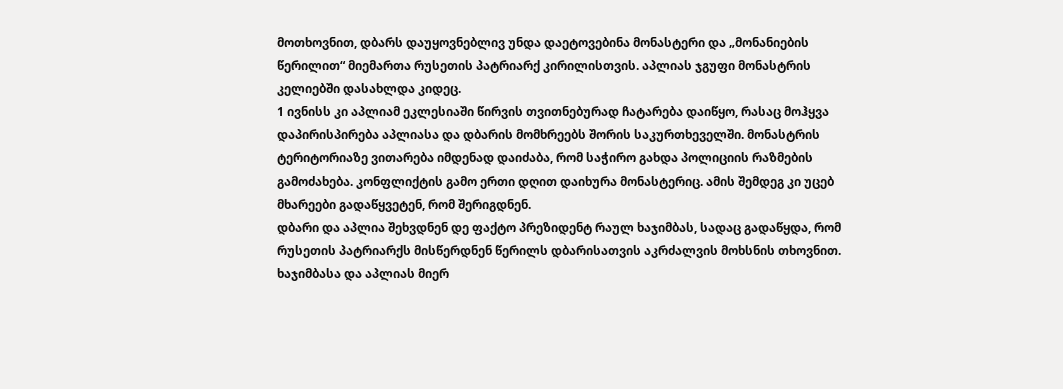მოთხოვნით, დბარს დაუყოვნებლივ უნდა დაეტოვებინა მონასტერი და „მონანიების წერილით“ მიემართა რუსეთის პატრიარქ კირილისთვის. აპლიას ჯგუფი მონასტრის კელიებში დასახლდა კიდეც.
1 ივნისს კი აპლიამ ეკლესიაში წირვის თვითნებურად ჩატარება დაიწყო, რასაც მოჰყვა დაპირისპირება აპლიასა და დბარის მომხრეებს შორის საკურთხეველში. მონასტრის ტერიტორიაზე ვითარება იმდენად დაიძაბა, რომ საჭირო გახდა პოლიციის რაზმების გამოძახება. კონფლიქტის გამო ერთი დღით დაიხურა მონასტერიც. ამის შემდეგ კი უცებ მხარეები გადაწყვეტენ, რომ შერიგდნენ.
დბარი და აპლია შეხვდნენ დე ფაქტო პრეზიდენტ რაულ ხაჯიმბას, სადაც გადაწყდა, რომ რუსეთის პატრიარქს მისწერდნენ წერილს დბარისათვის აკრძალვის მოხსნის თხოვნით. ხაჯიმბასა და აპლიას მიერ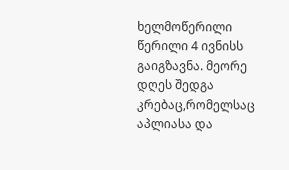ხელმოწერილი წერილი 4 ივნისს გაიგზავნა. მეორე დღეს შედგა კრებაც,რომელსაც აპლიასა და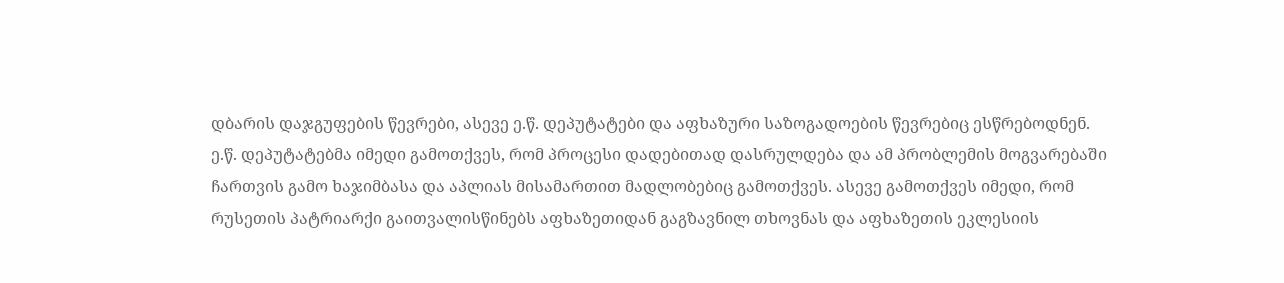დბარის დაჯგუფების წევრები, ასევე ე.წ. დეპუტატები და აფხაზური საზოგადოების წევრებიც ესწრებოდნენ.
ე.წ. დეპუტატებმა იმედი გამოთქვეს, რომ პროცესი დადებითად დასრულდება და ამ პრობლემის მოგვარებაში ჩართვის გამო ხაჯიმბასა და აპლიას მისამართით მადლობებიც გამოთქვეს. ასევე გამოთქვეს იმედი, რომ რუსეთის პატრიარქი გაითვალისწინებს აფხაზეთიდან გაგზავნილ თხოვნას და აფხაზეთის ეკლესიის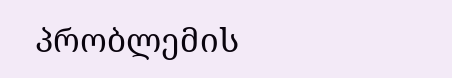პრობლემის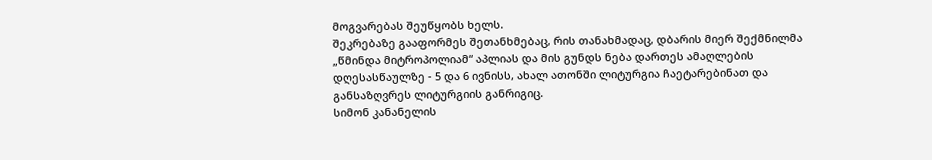მოგვარებას შეუწყობს ხელს.
შეკრებაზე გააფორმეს შეთანხმებაც, რის თანახმადაც, დბარის მიერ შექმნილმა „წმინდა მიტროპოლიამ“ აპლიას და მის გუნდს ნება დართეს ამაღლების დღესასწაულზე - 5 და 6 ივნისს, ახალ ათონში ლიტურგია ჩაეტარებინათ და განსაზღვრეს ლიტურგიის განრიგიც.
სიმონ კანანელის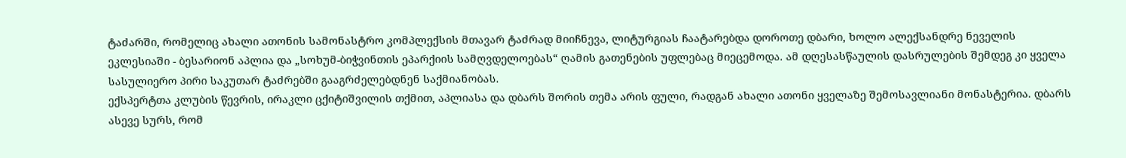ტაძარში, რომელიც ახალი ათონის სამონასტრო კომპლექსის მთავარ ტაძრად მიიჩნევა, ლიტურგიას ჩაატარებდა დოროთე დბარი, ხოლო ალექსანდრე ნეველის ეკლესიაში - ბესარიონ აპლია და „სოხუმ-ბიჭვინთის ეპარქიის სამღვდელოებას“ ღამის გათენების უფლებაც მიეცემოდა. ამ დღესასწაულის დასრულების შემდეგ კი ყველა სასულიერო პირი საკუთარ ტაძრებში გააგრძელებდნენ საქმიანობას.
ექსპერტთა კლუბის წევრის, ირაკლი ცქიტიშვილის თქმით, აპლიასა და დბარს შორის თემა არის ფული, რადგან ახალი ათონი ყველაზე შემოსავლიანი მონასტერია. დბარს ასევე სურს, რომ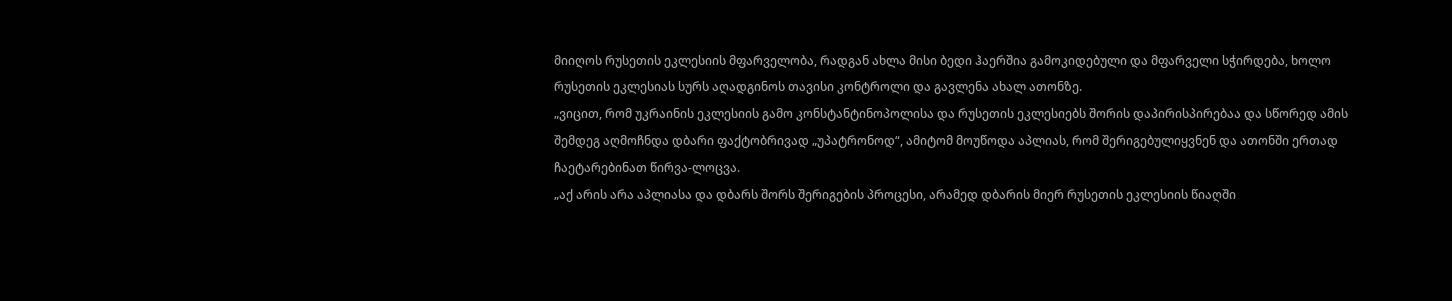მიიღოს რუსეთის ეკლესიის მფარველობა, რადგან ახლა მისი ბედი ჰაერშია გამოკიდებული და მფარველი სჭირდება, ხოლო რუსეთის ეკლესიას სურს აღადგინოს თავისი კონტროლი და გავლენა ახალ ათონზე.
„ვიცით, რომ უკრაინის ეკლესიის გამო კონსტანტინოპოლისა და რუსეთის ეკლესიებს შორის დაპირისპირებაა და სწორედ ამის შემდეგ აღმოჩნდა დბარი ფაქტობრივად „უპატრონოდ“, ამიტომ მოუწოდა აპლიას, რომ შერიგებულიყვნენ და ათონში ერთად ჩაეტარებინათ წირვა-ლოცვა.
„აქ არის არა აპლიასა და დბარს შორს შერიგების პროცესი, არამედ დბარის მიერ რუსეთის ეკლესიის წიაღში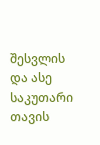შესვლის და ასე საკუთარი თავის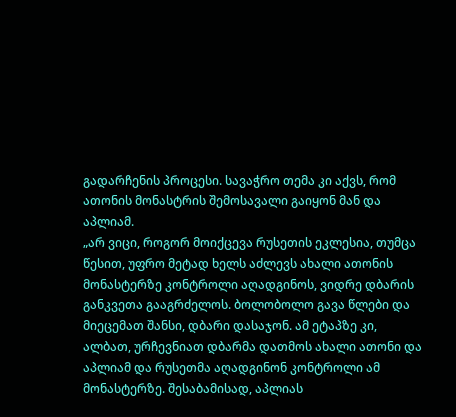გადარჩენის პროცესი. სავაჭრო თემა კი აქვს, რომ ათონის მონასტრის შემოსავალი გაიყონ მან და აპლიამ.
„არ ვიცი, როგორ მოიქცევა რუსეთის ეკლესია, თუმცა წესით, უფრო მეტად ხელს აძლევს ახალი ათონის მონასტერზე კონტროლი აღადგინოს, ვიდრე დბარის განკვეთა გააგრძელოს. ბოლობოლო გავა წლები და მიეცემათ შანსი, დბარი დასაჯონ. ამ ეტაპზე კი, ალბათ, ურჩევნიათ დბარმა დათმოს ახალი ათონი და აპლიამ და რუსეთმა აღადგინონ კონტროლი ამ მონასტერზე. შესაბამისად, აპლიას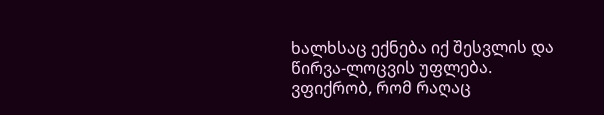ხალხსაც ექნება იქ შესვლის და წირვა-ლოცვის უფლება. ვფიქრობ, რომ რაღაც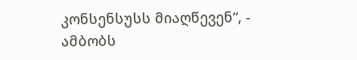კონსენსუსს მიაღწევენ“, - ამბობს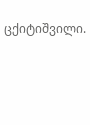ცქიტიშვილი.